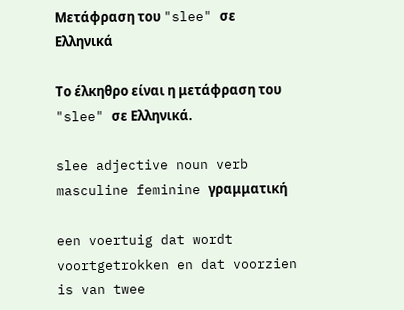Μετάφραση του "slee" σε Ελληνικά

Το έλκηθρο είναι η μετάφραση του "slee" σε Ελληνικά.

slee adjective noun verb masculine feminine γραμματική

een voertuig dat wordt voortgetrokken en dat voorzien is van twee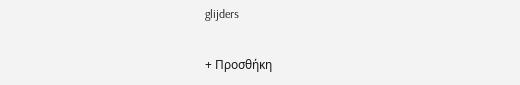glijders

+ Προσθήκη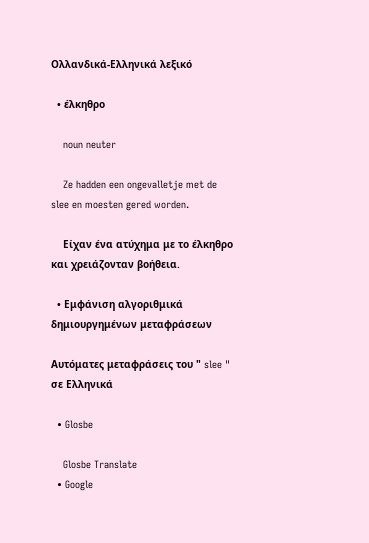Ολλανδικά-Ελληνικά λεξικό

  • έλκηθρο

    noun neuter

    Ze hadden een ongevalletje met de slee en moesten gered worden.

    Είχαν ένα ατύχημα με το έλκηθρο και χρειάζονταν βοήθεια.

  • Εμφάνιση αλγοριθμικά δημιουργημένων μεταφράσεων

Αυτόματες μεταφράσεις του " slee " σε Ελληνικά

  • Glosbe

    Glosbe Translate
  • Google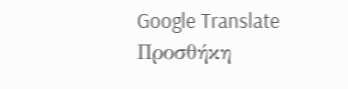Google Translate
Προσθήκη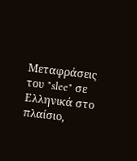Μεταφράσεις του "slee" σε Ελληνικά στο πλαίσιο,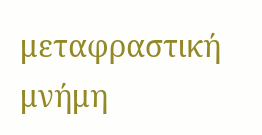μεταφραστική μνήμη